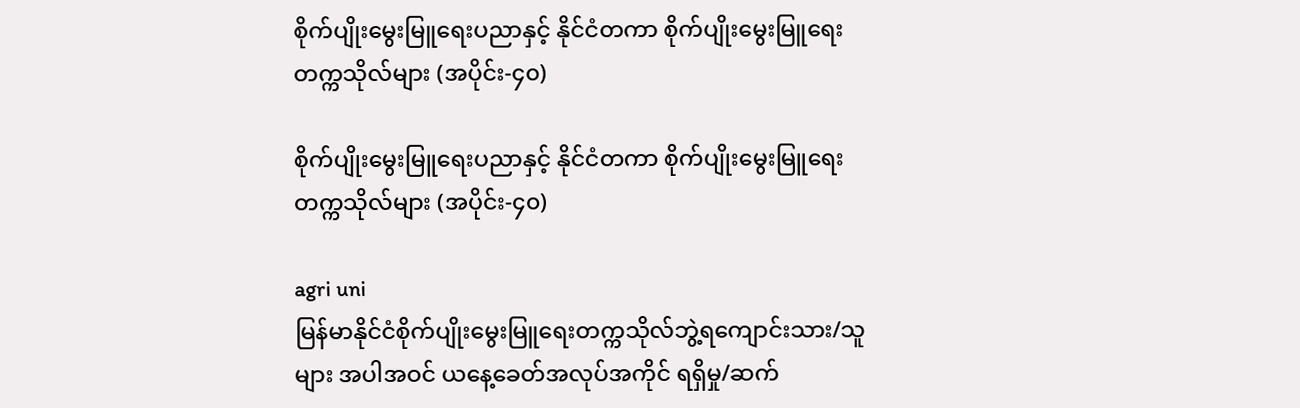စိုက်ပျိုးမွေးမြူရေးပညာနှင့် နိုင်ငံတကာ စိုက်ပျိုးမွေးမြူရေး တက္ကသိုလ်များ (အပိုင်း-၄၀)

စိုက်ပျိုးမွေးမြူရေးပညာနှင့် နိုင်ငံတကာ စိုက်ပျိုးမွေးမြူရေး တက္ကသိုလ်များ (အပိုင်း-၄၀)

agri uni
မြန်မာနိုင်ငံစိုက်ပျိုးမွေးမြူရေးတက္ကသိုလ်ဘွဲ့ရကျောင်းသား/သူများ အပါအဝင် ယနေ့ခေတ်အလုပ်အကိုင် ရရှိမှု/ဆက်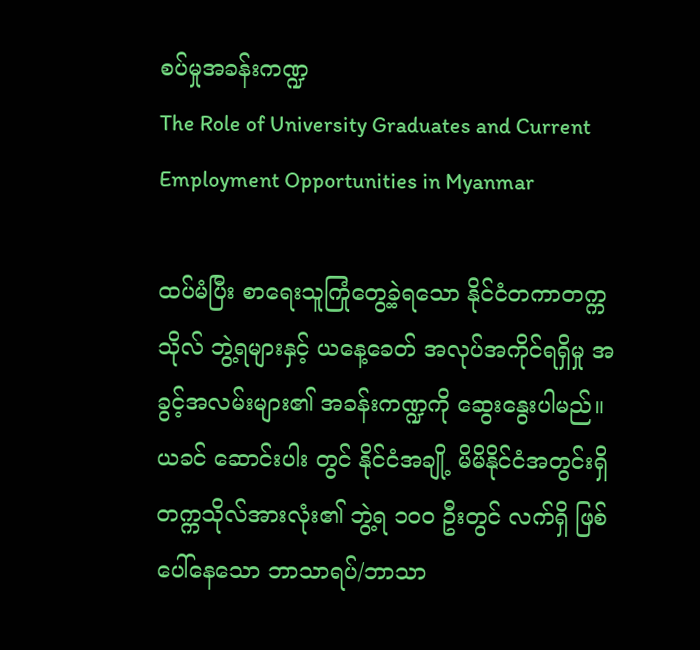စပ်မှုအခန်းကဏ္ဍ
The Role of University Graduates and Current Employment Opportunities in Myanmar

ထပ်မံပြီး စာရေးသူကြုံတွေ့ခဲ့ရသော နိုင်ငံတကာတက္ကသိုလ် ဘွဲ့ရများနှင့် ယနေ့ခေတ် အလုပ်အကိုင်ရရှိမှု အခွင့်အလမ်းများ၏ အခန်းကဏ္ဍကို ဆွေးနွေးပါမည်။ယခင် ဆောင်းပါး တွင် နိုင်ငံအချို့ မိမိနိုင်ငံအတွင်းရှိ တက္ကသိုလ်အားလုံး၏ ဘွဲ့ရ ၁၀၀ ဦးတွင် လက်ရှိ ဖြစ်ပေါ်နေသော ဘာသာရပ်/ဘာသာ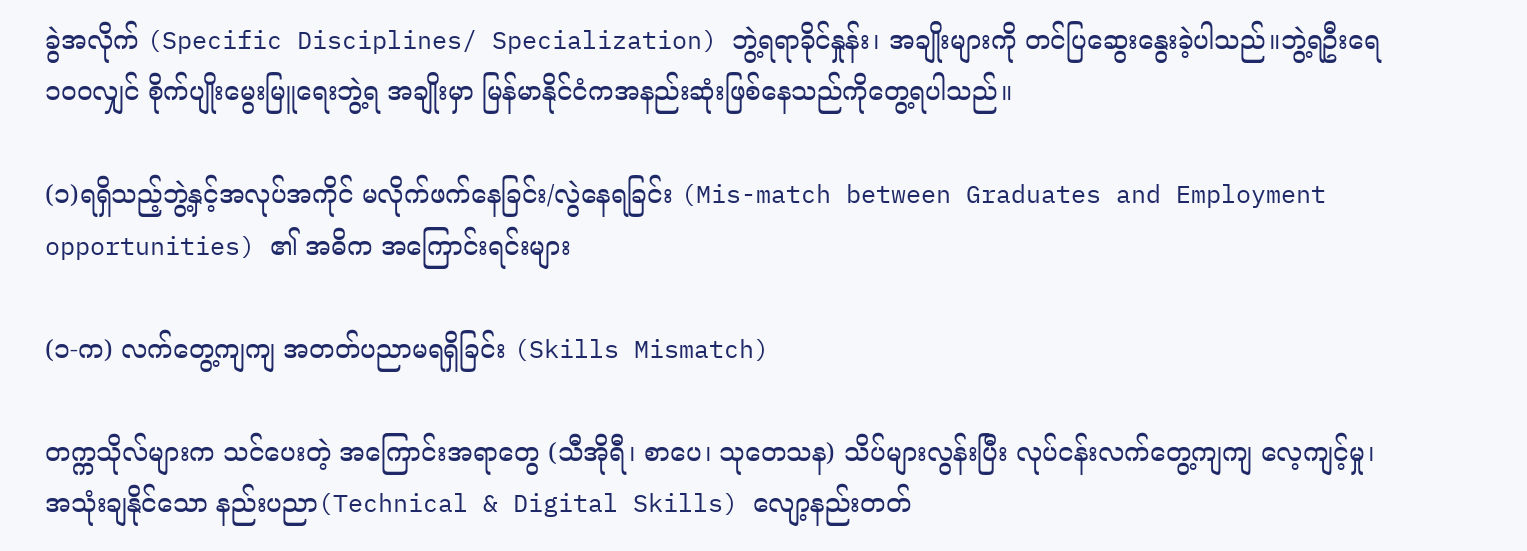ခွဲအလိုက် (Specific Disciplines/ Specialization) ဘွဲ့ရရာခိုင်နှုန်း၊ အချိုးများကို တင်ပြဆွေးနွေးခဲ့ပါသည်။ဘွဲ့ရဦးရေ ၁၀၀လျှင် စိုက်ပျိုးမွေးမြူရေးဘွဲ့ရ အချိုးမှာ မြန်မာနိုင်ငံကအနည်းဆုံးဖြစ်နေသည်ကိုတွေ့ရပါသည်။

(၁)ရရှိသည့်ဘွဲ့နှင့်အလုပ်အကိုင် မလိုက်ဖက်နေခြင်း/လွဲနေရခြင်း (Mis-match between Graduates and Employment opportunities) ၏ အဓိက အကြောင်းရင်းများ

(၁-က) လက်တွေ့ကျကျ အတတ်ပညာမရရှိခြင်း (Skills Mismatch)

တက္ကသိုလ်များက သင်ပေးတဲ့ အကြောင်းအရာတွေ (သီအိုရီ၊ စာပေ၊ သုတေသန) သိပ်များလွန်းပြီး လုပ်ငန်းလက်တွေ့ကျကျ လေ့ကျင့်မှု၊ အသုံးချနိုင်သော နည်းပညာ(Technical & Digital Skills) လျော့နည်းတတ်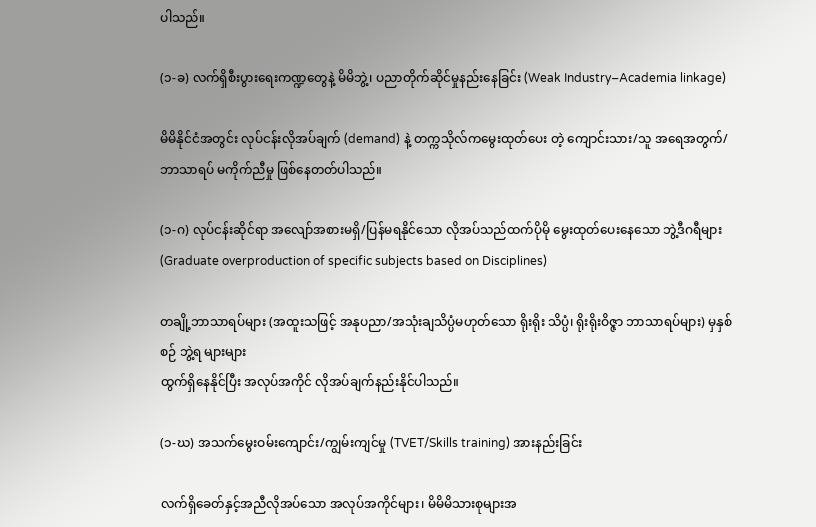ပါသည်။

(၁-ခ) လက်ရှိစီးပွားရေးကဏ္ဍတွေနဲ့ မိမိဘွဲ့၊ ပညာတိုက်ဆိုင်မှုနည်းနေခြင်း (Weak Industry–Academia linkage)

မိမိနိုင်ငံအတွင်း လုပ်ငန်းလိုအပ်ချက် (demand) နဲ့ တက္ကသိုလ်ကမွေးထုတ်ပေး တဲ့ ကျောင်းသား/သူ အရေအတွက်/ဘာသာရပ် မကိုက်ညီမှု ဖြစ်နေတတ်ပါသည်။

(၁-ဂ) လုပ်ငန်းဆိုင်ရာ အလျော်အစားမရှိ/ပြန်မရနိုင်သော လိုအပ်သည်ထက်ပိုမို မွေးထုတ်ပေးနေသော ဘွဲ့ဒီဂရီများ (Graduate overproduction of specific subjects based on Disciplines)

တချို့ဘာသာရပ်များ (အထူးသဖြင့် အနုပညာ/အသုံးချသိပ္ပံမဟုတ်သော ရိုးရိုး သိပ္ပံ၊ ရိုးရိုးဝိဇ္ဇာ ဘာသာရပ်များ) မှနှစ်စဉ် ဘွဲ့ရ များများ
ထွက်ရှိနေနိုင်ပြီး အလုပ်အကိုင် လိုအပ်ချက်နည်းနိုင်ပါသည်။

(၁-ဃ) အသက်မွေးဝမ်းကျောင်း/ကျွမ်းကျင်မှု (TVET/Skills training) အားနည်းခြင်း

လက်ရှိခေတ်နှင့်အညီလိုအပ်သော အလုပ်အကိုင်များ၊ မိမိမိသားစုများအ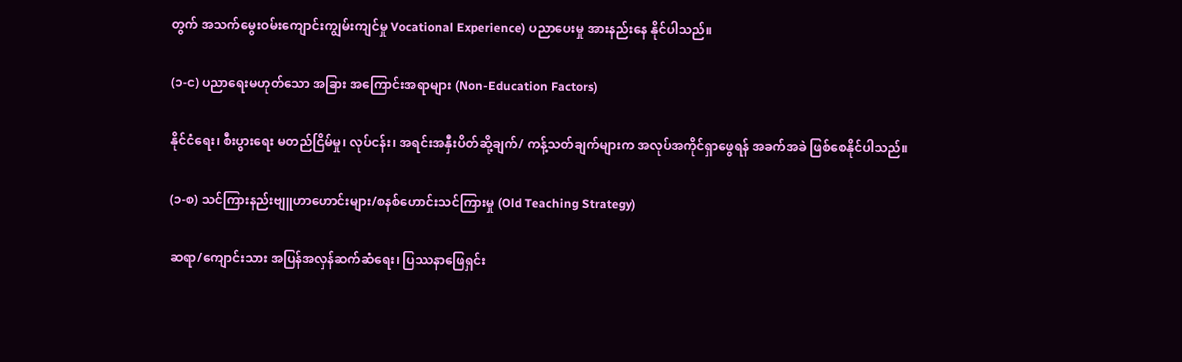တွက် အသက်မွေးဝမ်းကျောင်းကျွမ်းကျင်မှု Vocational Experience) ပညာပေးမှု အားနည်းနေ နိုင်ပါသည်။

(၁-င) ပညာရေးမဟုတ်သော အခြား အကြောင်းအရာများ (Non-Education Factors)

နိုင်ငံရေး၊ စီးပွားရေး မတည်ငြိမ်မှု၊ လုပ်ငန်း၊ အရင်းအနှီးပိတ်ဆို့ချက်/ ကန့်သတ်ချက်များက အလုပ်အကိုင်ရှာဖွေရန် အခက်အခဲ ဖြစ်စေနိုင်ပါသည်။

(၁-စ) သင်ကြားနည်းဗျူဟာဟောင်းများ/စနစ်ဟောင်းသင်ကြားမှု (Old Teaching Strategy)

ဆရာ/ကျောင်းသား အပြန်အလှန်ဆက်ဆံရေး၊ ပြဿနာဖြေရှင်း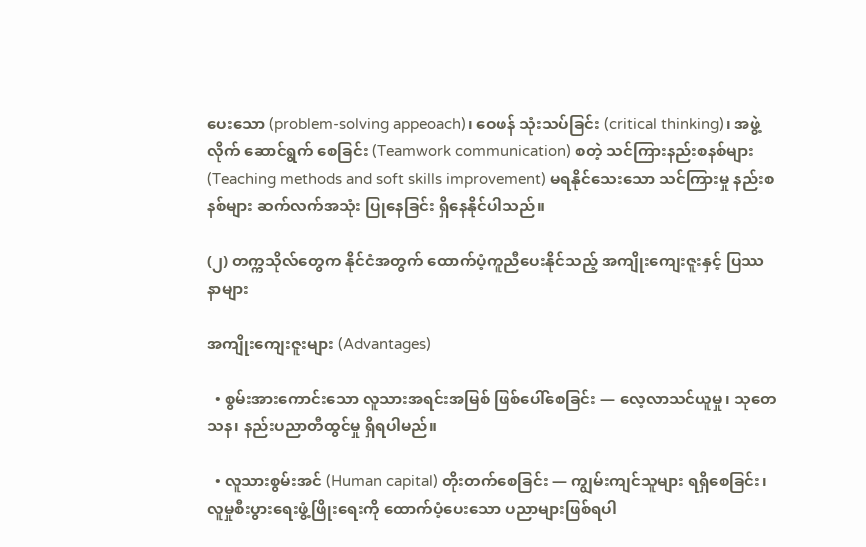ပေးသော (problem-solving appeoach)၊ ဝေဖန် သုံးသပ်ခြင်း (critical thinking)၊ အဖွဲ့လိုက် ဆောင်ရွက် စေခြင်း (Teamwork communication) စတဲ့ သင်ကြားနည်းစနစ်များ (Teaching methods and soft skills improvement) မရနိုင်သေးသော သင်ကြားမှု နည်းစနစ်များ ဆက်လက်အသုံး ပြုနေခြင်း ရှိနေနိုင်ပါသည်။

(၂) တက္ကသိုလ်တွေက နိုင်ငံအတွက် ထောက်ပံ့ကူညီပေးနိုင်သည့် အကျိုးကျေးဇူးနှင့် ပြဿနာများ

အကျိုးကျေးဇူးများ (Advantages)

  • စွမ်းအားကောင်းသော လူသားအရင်းအမြစ် ဖြစ်ပေါ်စေခြင်း — လေ့လာသင်ယူမှု၊ သုတေသန၊ နည်းပညာတီထွင်မှု ရှိရပါမည်။

  • လူသားစွမ်းအင် (Human capital) တိုးတက်စေခြင်း — ကျွမ်းကျင်သူများ ရရှိစေခြင်း၊လူမှုစီးပွားရေးဖွံ့ဖြိုးရေးကို ထောက်ပံ့ပေးသော ပညာများဖြစ်ရပါ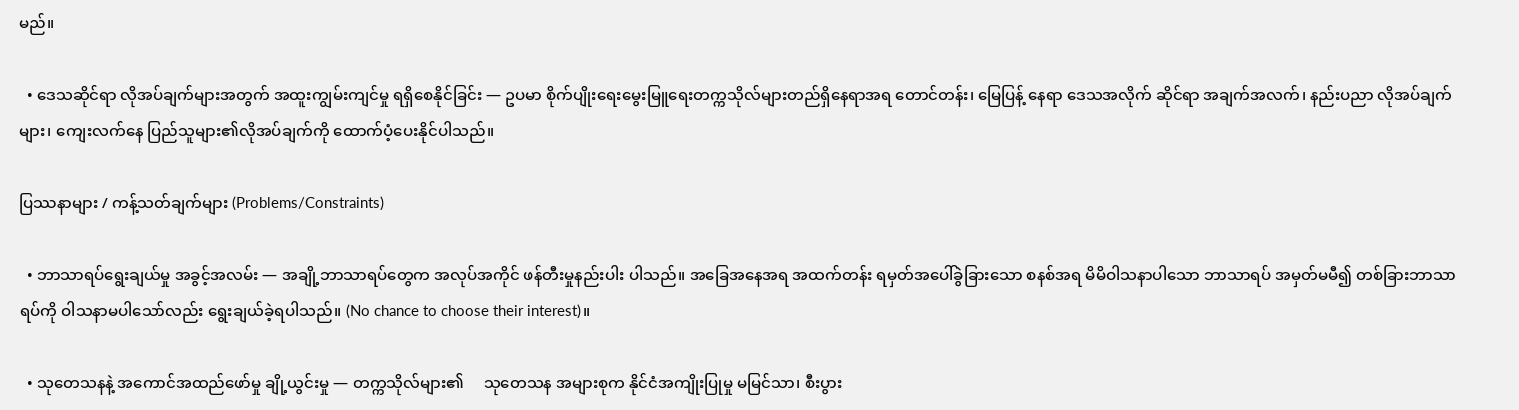မည်။

  • ဒေသဆိုင်ရာ လိုအပ်ချက်များအတွက် အထူးကျွမ်းကျင်မှု ရရှိစေနိုင်ခြင်း — ဥပမာ စိုက်ပျိုးရေးမွေးမြူရေးတက္ကသိုလ်များတည်ရှိနေရာအရ တောင်တန်း၊ မြေပြန့် နေရာ ဒေသအလိုက် ဆိုင်ရာ အချက်အလက်၊ နည်းပညာ လိုအပ်ချက်များ၊ ကျေးလက်နေ ပြည်သူများ၏လိုအပ်ချက်ကို ထောက်ပံ့ပေးနိုင်ပါသည်။

ပြဿနာများ / ကန့်သတ်ချက်များ (Problems/Constraints)

  • ဘာသာရပ်ရွေးချယ်မှု အခွင့်အလမ်း — အချို့ဘာသာရပ်တွေက အလုပ်အကိုင် ဖန်တီးမှုနည်းပါး ပါသည်။ အခြေအနေအရ အထက်တန်း ရမှတ်အပေါ်ခွဲခြားသော စနစ်အရ မိမိဝါသနာပါသော ဘာသာရပ် အမှတ်မမီ၍ တစ်ခြားဘာသာရပ်ကို ဝါသနာမပါသော်လည်း ရွေးချယ်ခဲ့ရပါသည်။ (No chance to choose their interest)။

  • သုတေသနနဲ့ အကောင်အထည်ဖော်မှု ချို့ယွင်းမှု — တက္ကသိုလ်များ၏     သုတေသန အများစုက နိုင်ငံအကျိုးပြုမှု မမြင်သာ၊ စီးပွား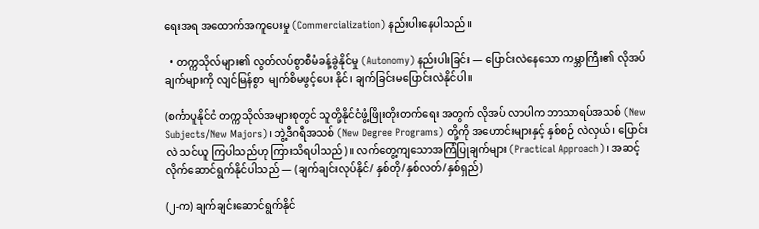ရေးအရ အထောက်အကူပေးမှု (Commercialization) နည်းပါးနေပါသည်။

  • တက္ကသိုလ်များ၏ လွတ်လပ်စွာစီမံခန့်ခွဲနိုင်မှု (Autonomy) နည်းပါးခြင်း — ပြောင်းလဲနေသော ကမ္ဘာကြီး၏ လိုအပ်ချက်များကို လျင်မြန်စွာ  မျက်စိမဖွင့်ပေး နိုင်၊ ချက်ခြင်းမပြောင်းလဲနိုင်ပါ။

(စင်္ကာပူနိုင်ငံ တက္ကသိုလ်အများစုတွင် သူတို့နိုင်ငံဖွံ့ဖြိုးတိုးတက်ရေး အတွက် လိုအပ် လာပါက ဘာသာရပ်အသစ် (New Subjects/New Majors)၊ ဘွဲ့ဒီဂရီအသစ် (New Degree Programs) တို့ကို အဟောင်းများနှင့် နှစ်စဉ် လဲလှယ်၊ ပြောင်းလဲ သင်ယူ ကြပါသည်ဟု ကြားသိရပါသည်)။ လက်တွေ့ကျသောအကြံပြုချက်များ (Practical Approach)၊ အဆင့်လိုက်ဆောင်ရွက်နိုင်ပါသည် — (ချက်ချင်းလုပ်နိုင်/ နှစ်တို/နှစ်လတ်/နှစ်ရှည်)

(၂-က) ချက်ချင်းဆောင်ရွက်နိုင်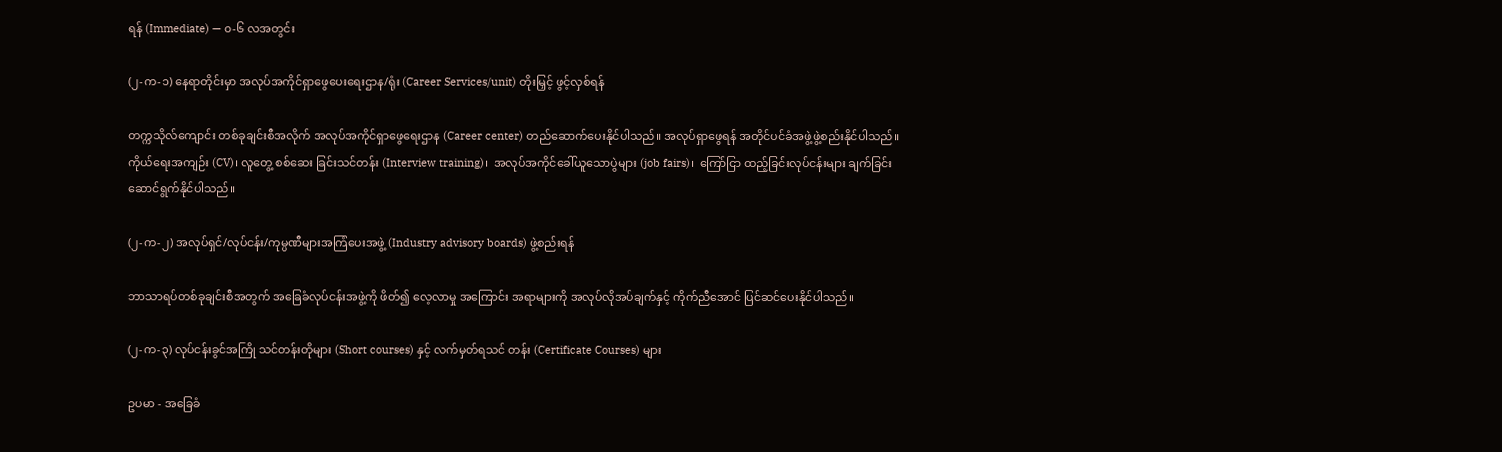ရန် (Immediate) — ၀-၆ လအတွင်း

(၂-က-၁) နေရာတိုင်းမှာ အလုပ်အကိုင်ရှာဖွေပေးရေးဌာန/ရုံး (Career Services/unit) တိုးမြှင့် ဖွင့်လှစ်ရန်

တက္ကသိုလ်ကျောင်း တစ်ခုချင်းစီအလိုက် အလုပ်အကိုင်ရှာဖွေရေးဌာန (Career center) တည်ဆောက်ပေးနိုင်ပါသည်။ အလုပ်ရှာဖွေရန် အတိုင်ပင်ခံအဖွဲ့ဖွဲ့စည်းနိုင်ပါသည်။ ကိုယ်ရေးအကျဉ်း (CV)၊ လူတွေ့ စစ်ဆေး ခြင်းသင်တန်း (Interview training)၊  အလုပ်အကိုင်ခေါ်ယူသောပွဲများ (job fairs)၊  ကြော်ငြာ ထည့်ခြင်းလုပ်ငန်းများ ချက်ခြင်း ဆောင်ရွက်နိုင်ပါသည်။

(၂-က-၂) အလုပ်ရှင်/လုပ်ငန်း/ကုမ္ပဏီများအကြံပေးအဖွဲ့ (Industry advisory boards) ဖွဲ့စည်းရန်

ဘာသာရပ်တစ်ခုချင်းစီအတွက် အခြေခံလုပ်ငန်းအဖွဲ့ကို ဖိတ်၍ လေ့လာမှု အကြောင်း အရာများကို အလုပ်လိုအပ်ချက်နှင့် ကိုက်ညီအောင် ပြင်ဆင်ပေးနိုင်ပါသည်။

(၂-က-၃) လုပ်ငန်းခွင်အကြို သင်တန်းတိုများ (Short courses) နှင့် လက်မှတ်ရသင် တန်း (Certificate Courses) များ

ဥပမာ - အခြေခံ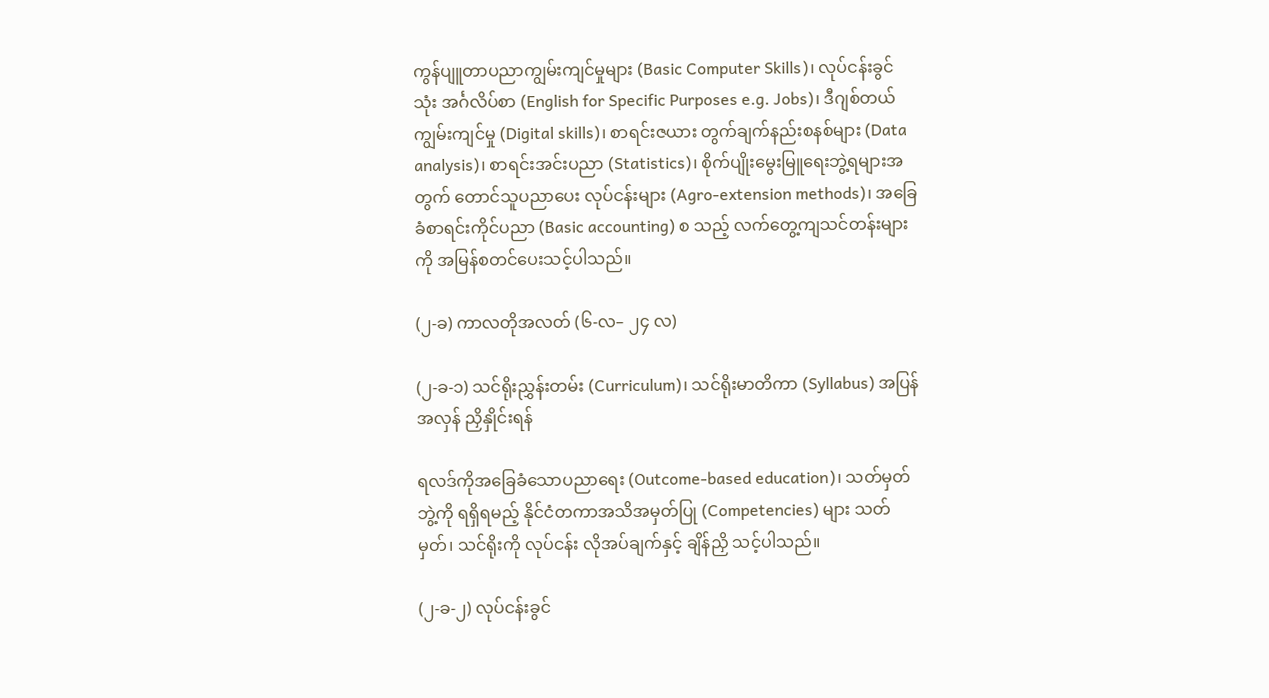ကွန်ပျူတာပညာကျွမ်းကျင်မှုများ (Basic Computer Skills)၊ လုပ်ငန်းခွင်သုံး အင်္ဂလိပ်စာ (English for Specific Purposes e.g. Jobs)၊ ဒီဂျစ်တယ် ကျွမ်းကျင်မှု (Digital skills)၊ စာရင်းဇယား တွက်ချက်နည်းစနစ်များ (Data analysis)၊ စာရင်းအင်းပညာ (Statistics)၊ စိုက်ပျိုးမွေးမြူရေးဘွဲ့ရများအတွက် တောင်သူပညာပေး လုပ်ငန်းများ (Agro-extension methods)၊ အခြေခံစာရင်းကိုင်ပညာ (Basic accounting) စ သည့် လက်တွေ့ကျသင်တန်းများကို အမြန်စတင်ပေးသင့်ပါသည်။

(၂-ခ) ကာလတိုအလတ် (၆-လ– ၂၄ လ)

(၂-ခ-၁) သင်ရိုးညွှန်းတမ်း (Curriculum)၊ သင်ရိုးမာတိကာ (Syllabus) အပြန်အလှန် ညှိနှိုင်းရန်

ရလဒ်ကိုအခြေခံသောပညာရေး (Outcome-based education)၊ သတ်မှတ်ဘွဲ့ကို ရရှိရမည့် နိုင်ငံတကာအသိအမှတ်ပြု (Competencies) များ သတ်မှတ်၊ သင်ရိုးကို လုပ်ငန်း လိုအပ်ချက်နှင့် ချိန်ညှိ သင့်ပါသည်။

(၂-ခ-၂) လုပ်ငန်းခွင်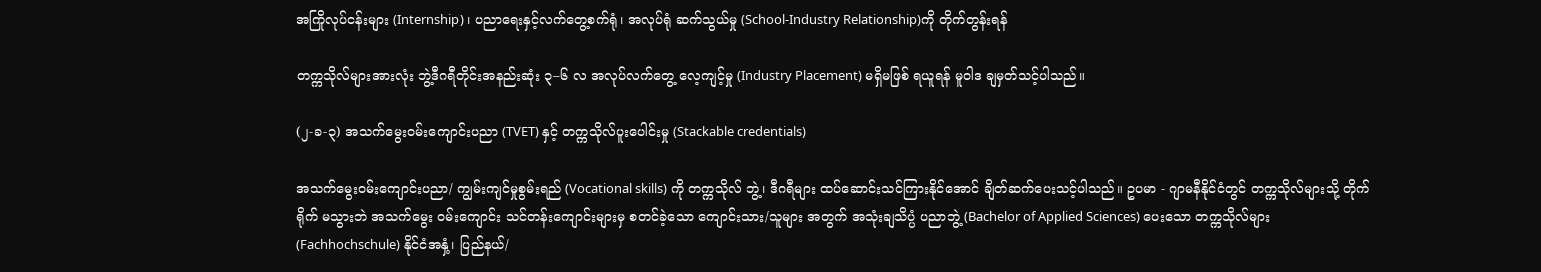အကြိုလုပ်ငန်းများ (Internship)၊ ပညာရေးနှင့်လက်တွေ့စက်ရုံ၊ အလုပ်ရုံ ဆက်သွယ်မှု (School-Industry Relationship)ကို တိုက်တွန်းရန်

တက္ကသိုလ်များအားလုံး ဘွဲ့ဒီဂရီတိုင်းအနည်းဆုံး ၃–၆ လ အလုပ်လက်တွေ့ လေ့ကျင့်မှု (Industry Placement) မရှိမဖြစ် ရယူရန် မူဝါဒ ချမှတ်သင့်ပါသည်။

(၂-ခ-၃) အသက်မွေးဝမ်းကျောင်းပညာ (TVET) နှင့် တက္ကသိုလ်ပူးပေါင်းမှု (Stackable credentials)

အသက်မွေးဝမ်းကျောင်းပညာ/ ကျွမ်းကျင်မှုစွမ်းရည် (Vocational skills) ကို တက္ကသိုလ် ဘွဲ့၊ ဒီဂရီများ ထပ်ဆောင်းသင်ကြားနိုင်အောင် ချိတ်ဆက်ပေးသင့်ပါသည်။ ဥပမာ - ဂျာမနီနိုင်ငံတွင် တက္ကသိုလ်များသို့ တိုက်ရိုက် မသွားဘဲ အသက်မွေး ဝမ်းကျောင်း သင်တန်းကျောင်းများမှ စတင်ခဲ့သော ကျောင်းသား/သူများ အတွက် အသုံးချသိပ္ပံ ပညာဘွဲ့ (Bachelor of Applied Sciences) ပေးသော တက္ကသိုလ်များ (Fachhochschule) နိုင်ငံအနှံ့၊ ပြည်နယ်/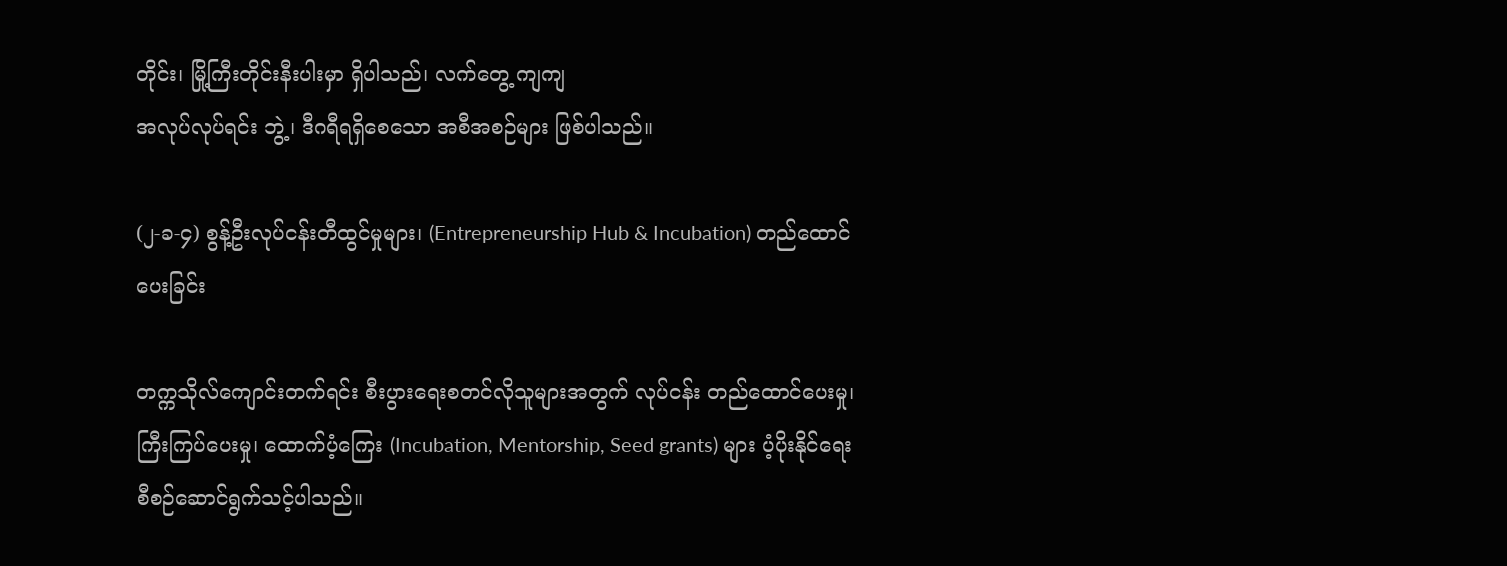တိုင်း၊ မြို့ကြီးတိုင်းနီးပါးမှာ ရှိပါသည်၊ လက်တွေ့ ကျကျ
အလုပ်လုပ်ရင်း ဘွဲ့၊ ဒီဂရီရရှိစေသော အစီအစဉ်များ ဖြစ်ပါသည်။

(၂-ခ-၄) စွန့်ဦးလုပ်ငန်းတီထွင်မှုများ၊ (Entrepreneurship Hub & Incubation) တည်ထောင်ပေးခြင်း

တက္ကသိုလ်ကျောင်းတက်ရင်း စီးပွားရေးစတင်လိုသူများအတွက် လုပ်ငန်း တည်ထောင်ပေးမှု၊ ကြီးကြပ်ပေးမှု၊ ထောက်ပံ့ကြေး (Incubation, Mentorship, Seed grants) များ ပံ့ပိုးနိုင်ရေး စီစဉ်ဆောင်ရွက်သင့်ပါသည်။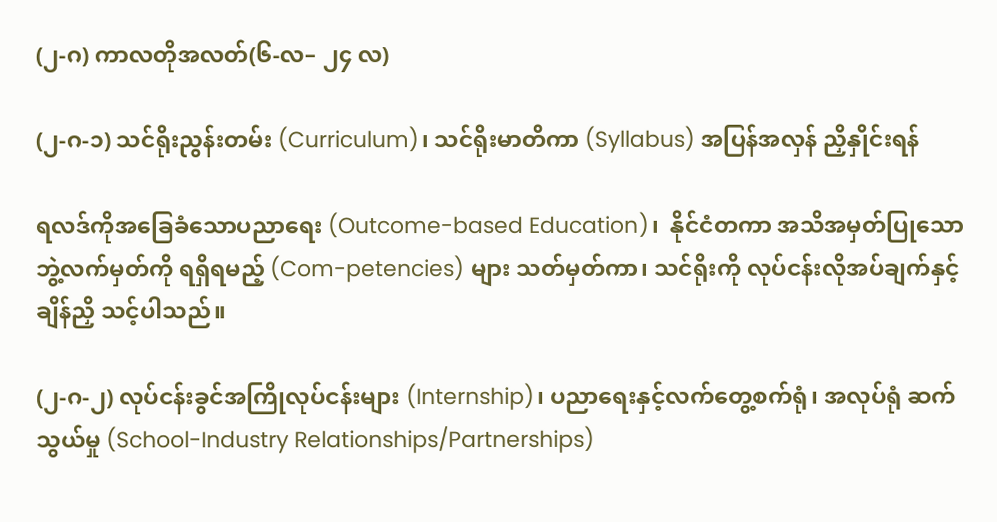(၂-ဂ) ကာလတိုအလတ်(၆-လ– ၂၄ လ)

(၂-ဂ-၁) သင်ရိုးညွန်းတမ်း (Curriculum)၊ သင်ရိုးမာတိကာ (Syllabus) အပြန်အလှန် ညှိနှိုင်းရန်

ရလဒ်ကိုအခြေခံသောပညာရေး (Outcome-based Education)၊  နိုင်ငံတကာ အသိအမှတ်ပြုသော ဘွဲ့လက်မှတ်ကို ရရှိရမည့် (Com-petencies) များ သတ်မှတ်ကာ၊ သင်ရိုးကို လုပ်ငန်းလိုအပ်ချက်နှင့် ချိန်ညှိ သင့်ပါသည်။

(၂-ဂ-၂) လုပ်ငန်းခွင်အကြိုလုပ်ငန်းများ (Internship)၊ ပညာရေးနှင့်လက်တွေ့စက်ရုံ၊ အလုပ်ရုံ ဆက်သွယ်မှု (School-Industry Relationships/Partnerships)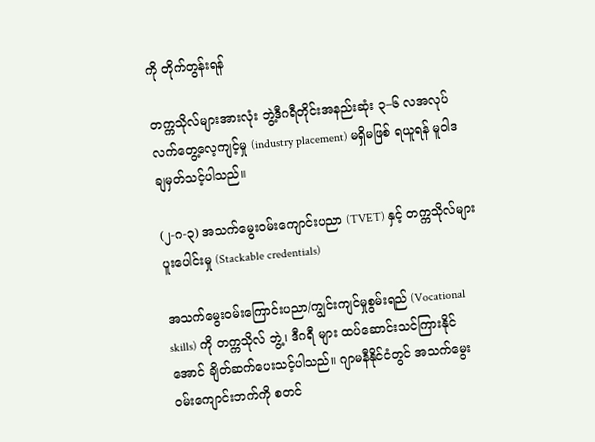ကို တိုက်တွန်းရန်

တက္ကသိုလ်များအားလုံး ဘွဲ့ဒီဂရီတိုင်းအနည်းဆုံး ၃–၆ လအလုပ်လက်တွေ့လေ့ကျင့်မှု (industry placement) မရှိမဖြစ် ရယူရန် မူဝါဒ ချမှတ်သင့်ပါသည်။

(၂-ဂ-၃) အသက်မွေးဝမ်းကျောင်းပညာ (TVET) နှင့် တက္ကသိုလ်များပူးပေါင်းမှု (Stackable credentials)

အသက်မွေးဝမ်းကြောင်းပညာ/ကျွင်းကျင်မှုစွမ်းရည် (Vocational skills) ကို တက္ကသိုလ် ဘွဲ့၊ ဒီဂရီ များ ထပ်ဆောင်းသင်ကြားနိုင်အောင် ချိတ်ဆက်ပေးသင့်ပါသည်။ ဂျာမနီနိုင်ငံတွင် အသက်မွေးဝမ်းကျောင်းဘက်ကို စတင်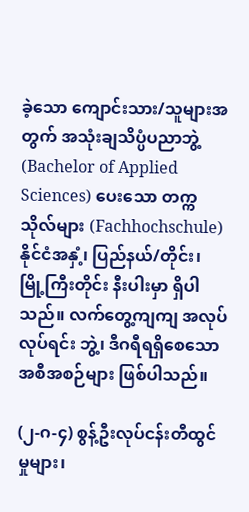ခဲ့သော ကျောင်းသား/သူများအတွက် အသုံးချသိပ္ပံပညာဘွဲ့ (Bachelor of Applied Sciences) ပေးသော တက္ကသိုလ်များ (Fachhochschule) နိုင်ငံအနှံ့၊ ပြည်နယ်/တိုင်း၊ မြို့ကြီးတိုင်း နီးပါးမှာ ရှိပါသည်။ လက်တွေ့ကျကျ အလုပ်လုပ်ရင်း ဘွဲ့၊ ဒီဂရီရရှိစေသော အစီအစဉ်များ ဖြစ်ပါသည်။

(၂-ဂ-၄) စွန့်ဦးလုပ်ငန်းတီထွင်မှုများ၊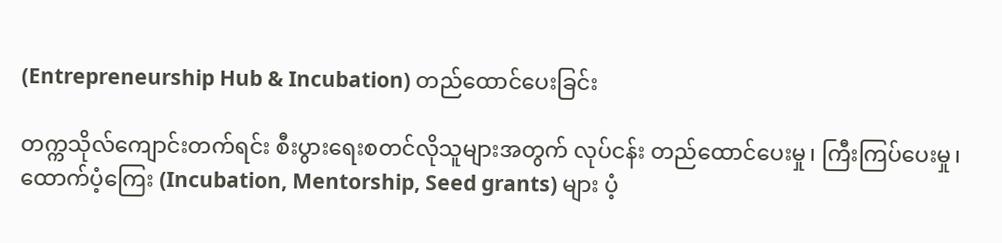(Entrepreneurship Hub & Incubation) တည်ထောင်ပေးခြင်း

တက္ကသိုလ်ကျောင်းတက်ရင်း စီးပွားရေးစတင်လိုသူများအတွက် လုပ်ငန်း တည်ထောင်ပေးမှု၊ ကြီးကြပ်ပေးမှု၊ ထောက်ပံ့ကြေး (Incubation, Mentorship, Seed grants) များ ပံ့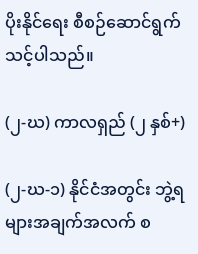ပိုးနိုင်ရေး စီစဉ်ဆောင်ရွက်သင့်ပါသည်။

(၂-ဃ) ကာလရှည် (၂ နှစ်+)

(၂-ဃ-၁) နိုင်ငံအတွင်း ဘွဲ့ရများအချက်အလက် စ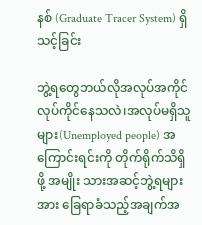နစ် (Graduate Tracer System) ရှိသင့်ခြင်း

ဘွဲ့ရတွေဘယ်လိုအလုပ်အကိုင်လုပ်ကိုင်နေသလဲ၊အလုပ်မရှိသူများ(Unemployed people) အကြောင်းရင်းကို တိုက်ရိုက်သိရှိဖို့ အမျိုး သားအဆင့်ဘွဲ့ရများအား ခြေရာခံသည့်အချက်အ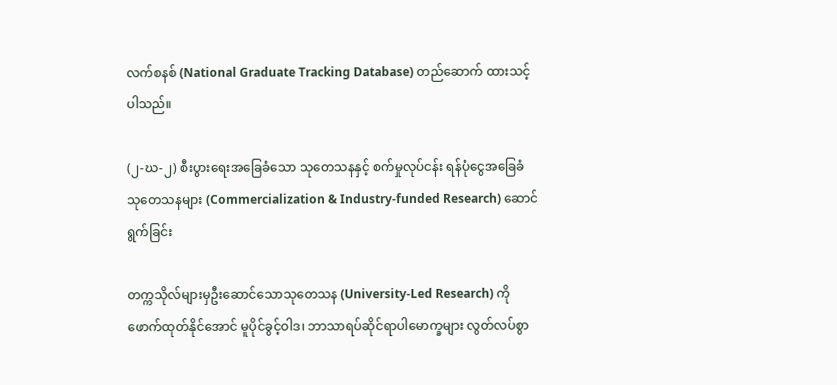လက်စနစ် (National Graduate Tracking Database) တည်ဆောက် ထားသင့်ပါသည်။

(၂-ဃ-၂) စီးပွားရေးအခြေခံသော သုတေသနနှင့် စက်မှုလုပ်ငန်း ရန်ပုံငွေအခြေခံ သုတေသနများ (Commercialization & Industry-funded Research) ဆောင်ရွက်ခြင်း

တက္ကသိုလ်များမှဦးဆောင်သောသုတေသန (University-Led Research) ကို ဖောက်ထုတ်နိုင်အောင် မူပိုင်ခွင့်ဝါဒ၊ ဘာသာရပ်ဆိုင်ရာပါမောက္ခများ လွတ်လပ်စွာ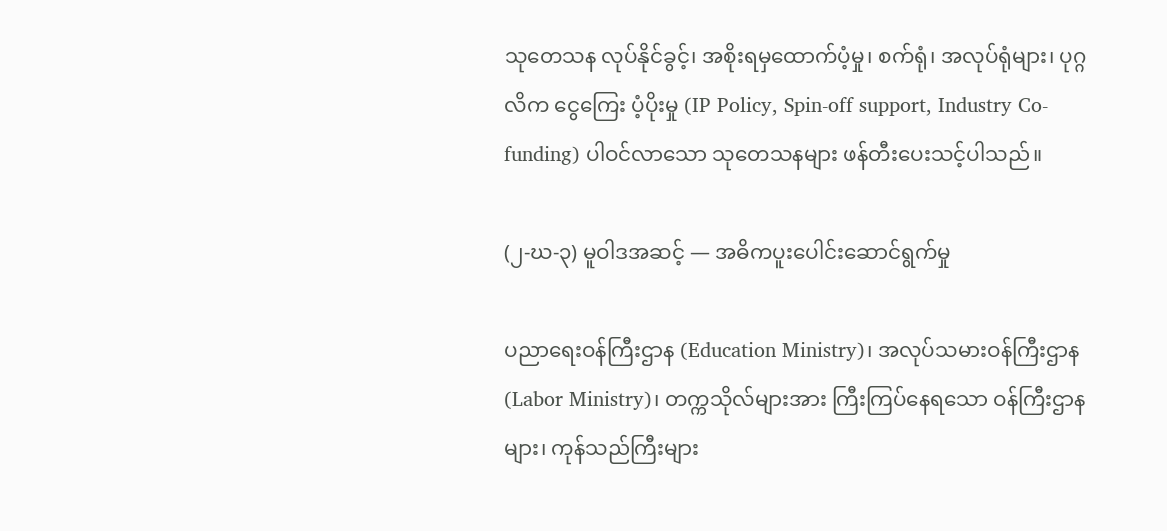သုတေသန လုပ်နိုင်ခွင့်၊ အစိုးရမှထောက်ပံ့မှု၊ စက်ရုံ၊ အလုပ်ရုံများ၊ ပုဂ္ဂလိက ငွေကြေး ပံ့ပိုးမှု (IP Policy, Spin-off support, Industry Co-funding) ပါဝင်လာသော သုတေသနများ ဖန်တီးပေးသင့်ပါသည်။

(၂-ဃ-၃) မူဝါဒအဆင့် — အဓိကပူးပေါင်းဆောင်ရွက်မှု

ပညာရေးဝန်ကြီးဌာန (Education Ministry)၊ အလုပ်သမားဝန်ကြီးဌာန (Labor Ministry)၊ တက္ကသိုလ်များအား ကြီးကြပ်နေရသော ဝန်ကြီးဌာနများ၊ ကုန်သည်ကြီးများ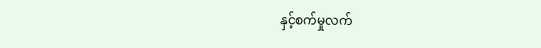နှင့်စက်မှုလက်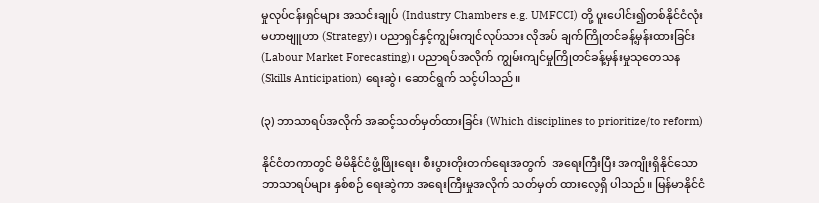မှုလုပ်ငန်းရှင်များ အသင်းချုပ် (Industry Chambers e.g. UMFCCI) တို့ ပူးပေါင်း၍တစ်နိုင်ငံလုံးမဟာဗျူဟာ (Strategy)၊ ပညာရှင်နှင့်ကျွမ်းကျင်လုပ်သား လိုအပ် ချက်ကြိုတင်ခန့်မှန်းထားခြင်း (Labour Market Forecasting)၊ ပညာရပ်အလိုက် ကျွမ်းကျင်မှုကြိုတင်ခန့်မှန်းမှုသုတေသန (Skills Anticipation) ရေးဆွဲ၊ ဆောင်ရွက် သင့်ပါသည်။

(၃) ဘာသာရပ်အလိုက် အဆင့်သတ်မှတ်ထားခြင်း (Which disciplines to prioritize/to reform)

နိုင်ငံတကာတွင် မိမိနိုင်ငံဖွံ့ဖြိုးရေး၊ စီးပွားတိုးတက်ရေးအတွက်  အရေးကြီးပြီး အကျိုးရှိနိုင်သော ဘာသာရပ်များ နှစ်စဉ် ရေးဆွဲကာ အရေးကြီးမှုအလိုက် သတ်မှတ် ထားလေ့ရှိ ပါသည်။ မြန်မာနိုင်ငံ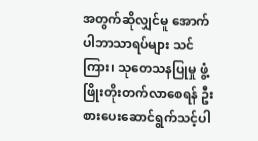အတွက်ဆိုလျှင်မူ အောက်ပါဘာသာရပ်များ သင်ကြား၊ သုတေသနပြုမှု ဖွံ့ဖြိုးတိုးတက်လာစေရန် ဦးစားပေးဆောင်ရွက်သင့်ပါ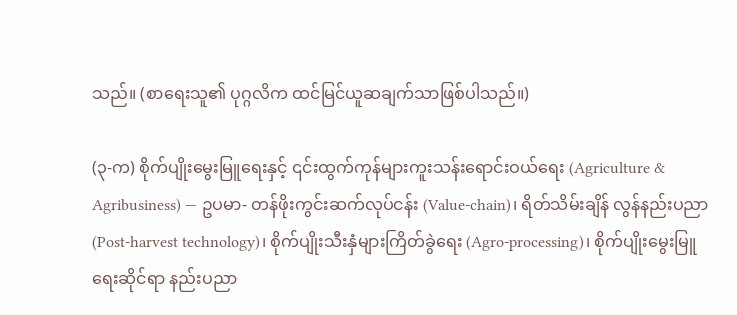သည်။ (စာရေးသူ၏ ပုဂ္ဂလိက ထင်မြင်ယူဆချက်သာဖြစ်ပါသည်။)

(၃-က) စိုက်ပျိုးမွေးမြူရေးနှင့် ၎င်းထွက်ကုန်များကူးသန်းရောင်းဝယ်ရေး (Agriculture & Agribusiness) — ဥပမာ- တန်ဖိုးကွင်းဆက်လုပ်ငန်း (Value-chain)၊ ရိတ်သိမ်းချိန် လွန်နည်းပညာ (Post-harvest technology)၊ စိုက်ပျိုးသီးနှံများကြိတ်ခွဲရေး (Agro-processing)၊ စိုက်ပျိုးမွေးမြူရေးဆိုင်ရာ နည်းပညာ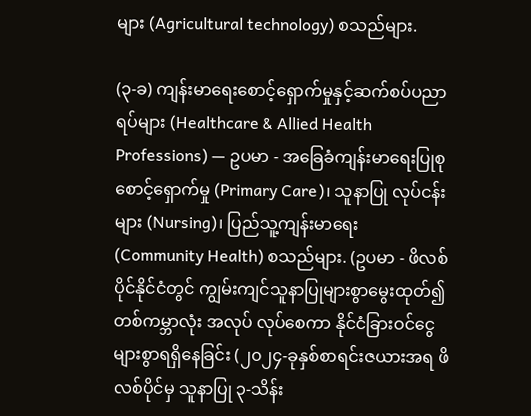များ (Agricultural technology) စသည်များ.

(၃-ခ) ကျန်းမာရေးစောင့်ရှောက်မှုနှင့်ဆက်စပ်ပညာရပ်များ (Healthcare & Allied Health Professions) — ဥပမာ - အခြေခံကျန်းမာရေးပြုစုစောင့်ရှောက်မှု (Primary Care)၊ သူနာပြု လုပ်ငန်းများ (Nursing)၊ ပြည်သူ့ကျန်းမာရေး (Community Health) စသည်များ. (ဥပမာ - ဖိလစ်ပိုင်နိုင်ငံတွင် ကျွမ်းကျင်သူနာပြုများစွာမွေးထုတ်၍ တစ်ကမ္ဘာလုံး အလုပ် လုပ်စေကာ နိုင်ငံခြားဝင်ငွေများစွာရရှိနေခြင်း (၂၀၂၄-ခုနှစ်စာရင်းဇယားအရ ဖိလစ်ပိုင်မှ သူနာပြု ၃-သိန်း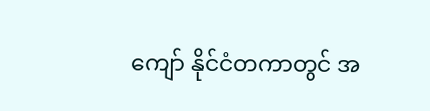ကျော် နိုင်ငံတကာတွင် အ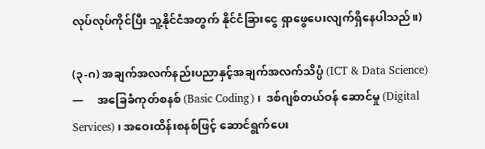လုပ်လုပ်ကိုင်ပြီး သူ့နိုင်ငံအတွက် နိုင်ငံခြားငွေ ရှာဖွေပေးလျက်ရှိနေပါသည်။)

(၃-ဂ) အချက်အလက်နည်းပညာနှင့်အချက်အလက်သိပ္ပံ (ICT & Data Science) —     အခြေခံကုတ်စနစ် (Basic Coding)၊  ဒစ်ဂျစ်တယ်ဝန် ဆောင်မှု (Digital Services)၊ အဝေးထိန်းစနစ်ဖြင့် ဆောင်ရွက်ပေး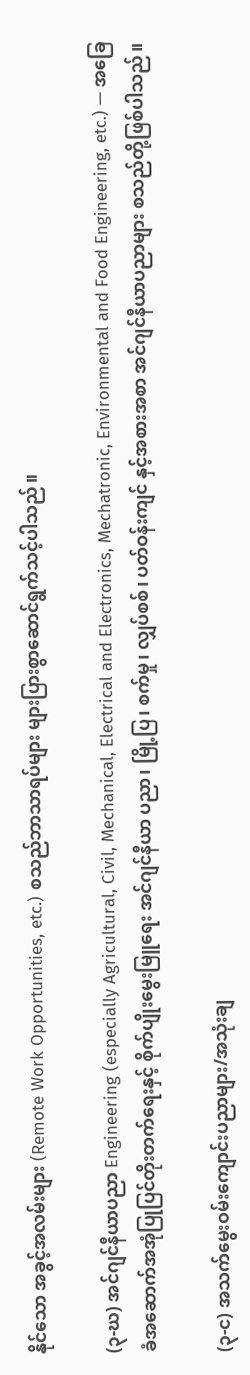နိုင်သော အခွင့်အလမ်းများ (Remote Work Opportunities, etc.) စသည်ဘာသာရပ်များ များပြားစွာဆောင်ရွက်သင့်ပါသည်။

(၃-ဃ) အင်ဂျင်နီယာပညာ Engineering (especially Agricultural, Civil, Mechanical, Electrical and Electronics, Mechatronic, Environmental and Food Engineering, etc.) — အခြေခံအဆောက်အအုံပြုပြင်တိုးတက်ရေးနှင့် စိုက်ပျိုးမွေးမြူရေး အင်ဂျင်နီယာ ပညာ၊ မြို့ပြ၊ စက်မှု၊ လျှပ်စစ်၊ ပတ်ဝန်းကျင် နှင့်အစားအစာ အင်ဂျင်နီယာပညာများ စသည်တို့ဖြစ်ပါသည်။

(၃-င) အသက်မွေးဝမ်းကျောင်းပညာများ/အသုံးချ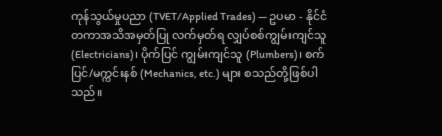ကုန်သွယ်မှုပညာ (TVET/Applied Trades) — ဥပမာ - နိုင်ငံတကာအသိအမှတ်ပြု လက်မှတ်ရ လျှပ်စစ်ကျွမ်းကျင်သူ (Electricians)၊ ပိုက်ပြင် ကျွမ်းကျင်သူ (Plumbers)၊ စက်ပြင်/မက္ကင်းနစ် (Mechanics, etc.) များ စသည်တို့ဖြစ်ပါသည်။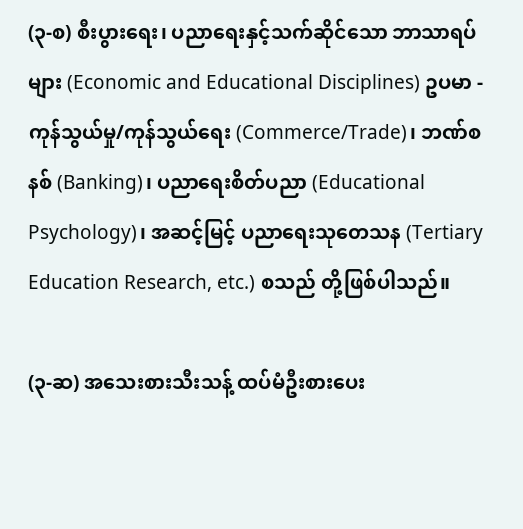(၃-စ) စီးပွားရေး၊ ပညာရေးနှင့်သက်ဆိုင်သော ဘာသာရပ်များ (Economic and Educational Disciplines) ဥပမာ - ကုန်သွယ်မှု/ကုန်သွယ်ရေး (Commerce/Trade)၊ ဘဏ်စနစ် (Banking)၊ ပညာရေးစိတ်ပညာ (Educational Psychology)၊ အဆင့်မြင့် ပညာရေးသုတေသန (Tertiary Education Research, etc.) စသည် တို့ဖြစ်ပါသည်။

(၃-ဆ) အသေးစားသီးသန့် ထပ်မံဦးစားပေး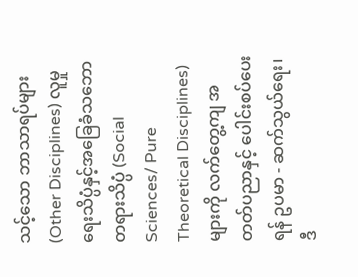သင့်သော ဘာသာရပ်များ (Other Disciplines) လူမှုရေးသိပ္ပံနှင့်အခြေခံသဘောတရားသိပ္ပံ (Social Sciences/ Pure Theoretical Disciplines) များကို လက်တွေ့ကျ အတတ်ပညာနှင့် ပေါင်းစပ်ပေးရန် ဥပမာ - ဆက်သွယ်ရေး၊ ဒီ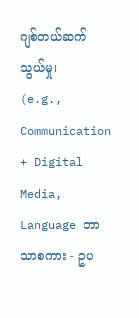ဂျစ်တယ်ဆက်သွယ်မှု၊  (e.g., Communication + Digital Media, Language ဘာသာစကား - ဥပ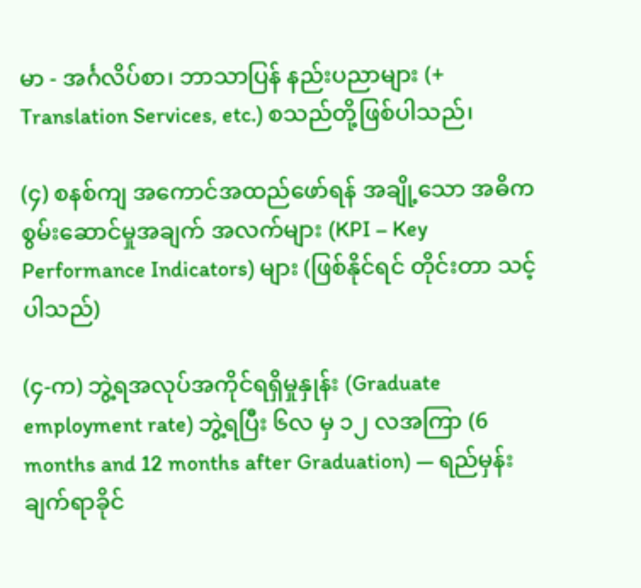မာ - အင်္ဂလိပ်စာ၊ ဘာသာပြန် နည်းပညာများ (+ Translation Services, etc.) စသည်တို့ဖြစ်ပါသည်၊

(၄) စနစ်ကျ အကောင်အထည်ဖော်ရန် အချို့သော အဓိကစွမ်းဆောင်မှုအချက် အလက်များ (KPI – Key Performance Indicators) များ (ဖြစ်နိုင်ရင် တိုင်းတာ သင့်ပါသည်)

(၄-က) ဘွဲ့ရအလုပ်အကိုင်ရရှိမှုနှုန်း (Graduate employment rate) ဘွဲ့ရပြီး ၆လ မှ ၁၂ လအကြာ (6 months and 12 months after Graduation) — ရည်မှန်းချက်ရာခိုင်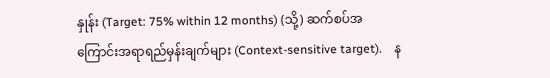နှုန်း (Target: 75% within 12 months) (သို့) ဆက်စပ်အကြောင်းအရာရည်မှန်းချက်များ (Context-sensitive target).    န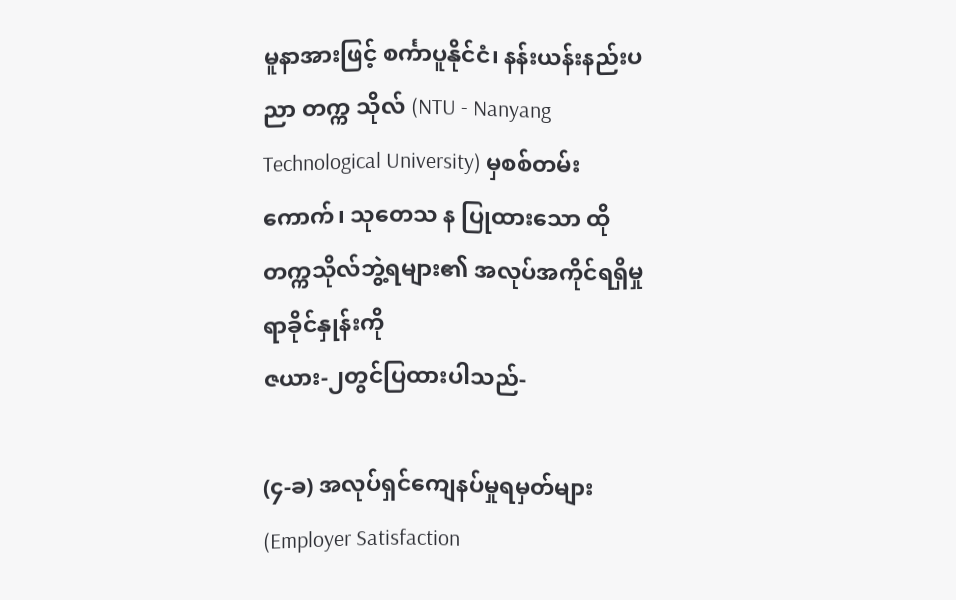မူနာအားဖြင့် စင်္ကာပူနိုင်ငံ၊ နန်းယန်းနည်းပညာ တက္က သိုလ် (NTU - Nanyang Technological University) မှစစ်တမ်းကောက်၊ သုတေသ န ပြုထားသော ထိုတက္ကသိုလ်ဘွဲ့ရများ၏ အလုပ်အကိုင်ရရှိမှုရာခိုင်နှုန်းကို
ဇယား-၂တွင်ပြထားပါသည်-

(၄-ခ) အလုပ်ရှင်ကျေနပ်မှုရမှတ်များ (Employer Satisfaction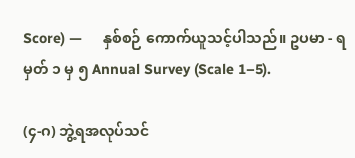Score) —     နှစ်စဉ် ကောက်ယူသင့်ပါသည်။ ဥပမာ - ရမှတ် ၁ မှ ၅ Annual Survey (Scale 1–5).

(၄-ဂ) ဘွဲ့ရအလုပ်သင်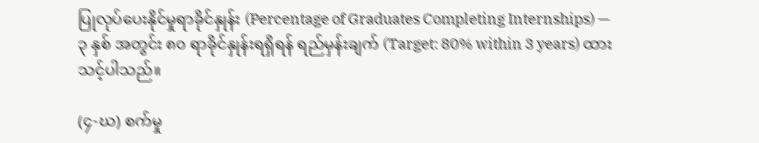ပြုလုပ်ပေးနိုင်မှုရာခိုင်နှုန်း (Percentage of Graduates Completing Internships) — ၃ နှစ် အတွင်း ၈၀ ရာခိုင်နှုန်းရရှိရန် ရည်မှန်းချက် (Target: 80% within 3 years) ထားသင့်ပါသည်။

(၄-ဃ) စက်မှု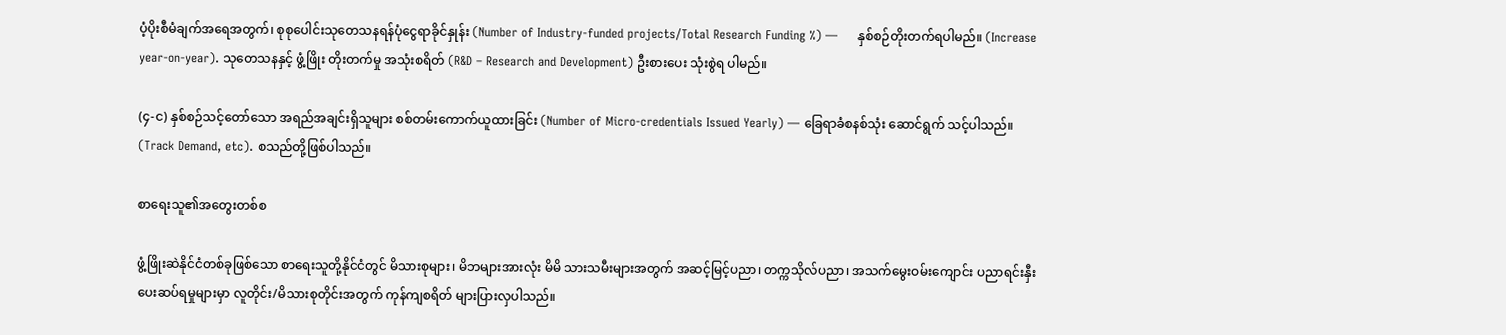ပံ့ပိုးစီမံချက်အရေအတွက်၊ စုစုပေါင်းသုတေသနရန်ပုံငွေရာခိုင်နှုန်း (Number of Industry-funded projects/Total Research Funding %) —     နှစ်စဉ်တိုးတက်ရပါမည်။ (Increase year-on-year). သုတေသနနှင့် ဖွံ့ဖြိုး တိုးတက်မှု အသုံးစရိတ် (R&D – Research and Development) ဦးစားပေး သုံးစွဲရ ပါမည်။

(၄-င) နှစ်စဉ်သင့်တော်သော အရည်အချင်းရှိသူများ စစ်တမ်းကောက်ယူထားခြင်း (Number of Micro-credentials Issued Yearly) — ခြေရာခံစနစ်သုံး ဆောင်ရွက် သင့်ပါသည်။ (Track Demand, etc). စသည်တို့ဖြစ်ပါသည်။

စာရေးသူ၏အတွေးတစ်စ

ဖွံ့ဖြိုးဆဲနိုင်ငံတစ်ခုဖြစ်သော စာရေးသူတို့နိုင်ငံတွင် မိသားစုများ၊ မိဘများအားလုံး မိမိ သားသမီးများအတွက် အဆင့်မြင့်ပညာ၊ တက္ကသိုလ်ပညာ၊ အသက်မွေးဝမ်းကျောင်း ပညာရင်းနှီးပေးဆပ်ရမှုများမှာ လူတိုင်း/မိသားစုတိုင်းအတွက် ကုန်ကျစရိတ် များပြားလှပါသည်။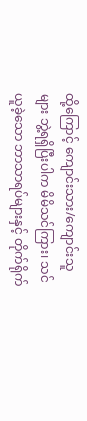ထို့ကြောင့် ကျောင်းသား/ကျောင်းသူများ ဘွဲ့ရရှိပြီးပါက မိမိသင်ကြား၊ သင်ယူခဲ့သော ဘာသာရပ်များနှင့် တိုက်ရိုက်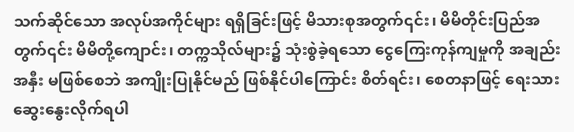သက်ဆိုင်သော အလုပ်အကိုင်များ ရရှိခြင်းဖြင့် မိသားစုအတွက်၎င်း၊ မိမိတိုင်းပြည်အတွက်၎င်း မိမိတို့ကျောင်း၊ တက္ကသိုလ်များ၌ သုံးစွဲခဲ့ရသော ငွေကြေးကုန်ကျမှုကို အချည်းအနှီး မဖြစ်စေဘဲ အကျိုးပြုနိုင်မည် ဖြစ်နိုင်ပါကြောင်း စိတ်ရင်း၊ စေတနာဖြင့် ရေးသားဆွေးနွေးလိုက်ရပါ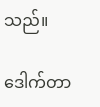သည်။

ဒေါက်တာ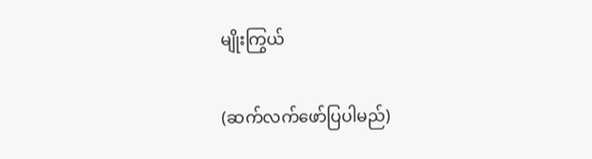မျိုးကြွယ်

(ဆက်လက်ဖော်ပြပါမည်)